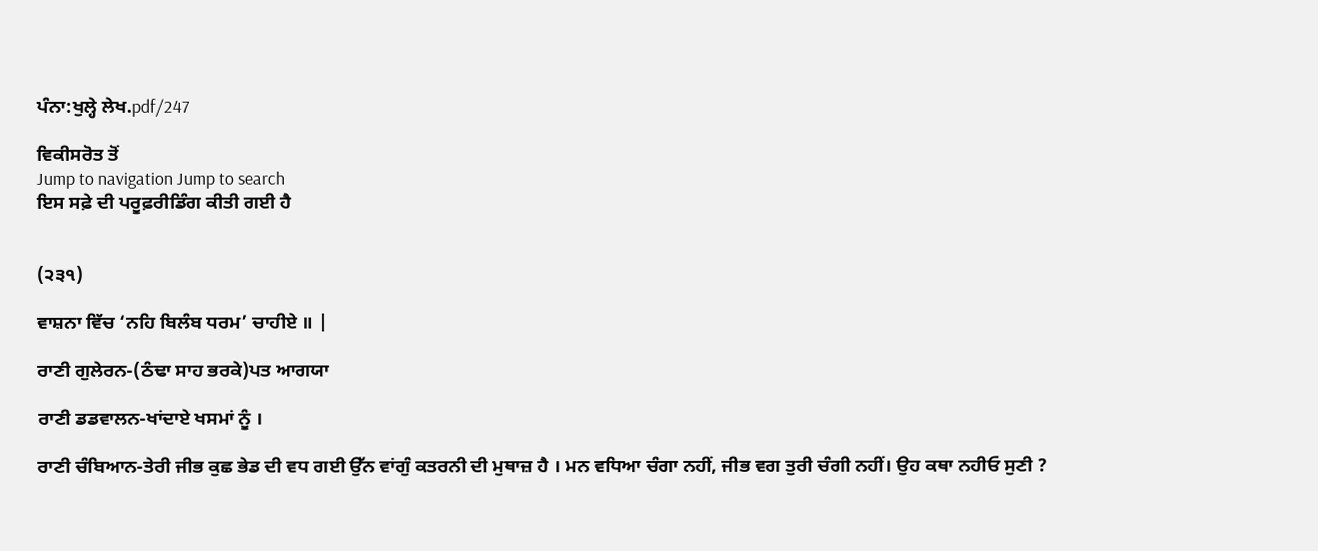ਪੰਨਾ:ਖੁਲ੍ਹੇ ਲੇਖ.pdf/247

ਵਿਕੀਸਰੋਤ ਤੋਂ
Jump to navigation Jump to search
ਇਸ ਸਫ਼ੇ ਦੀ ਪਰੂਫ਼ਰੀਡਿੰਗ ਕੀਤੀ ਗਈ ਹੈ


(੨੩੧)

ਵਾਸ਼ਨਾ ਵਿੱਚ ‘ਨਹਿ ਬਿਲੰਬ ਧਰਮ’ ਚਾਹੀਏ ॥ |

ਰਾਣੀ ਗੁਲੇਰਨ-(ਠੰਢਾ ਸਾਹ ਭਰਕੇ)ਪਤ ਆਗਯਾ

ਰਾਣੀ ਡਡਵਾਲਨ-ਖਾਂਦਾਏ ਖਸਮਾਂ ਨੂੰ ।

ਰਾਣੀ ਚੰਬਿਆਨ-ਤੇਰੀ ਜੀਭ ਕੁਛ ਭੇਡ ਦੀ ਵਧ ਗਈ ਉੱਨ ਵਾਂਗੁੰ ਕਤਰਨੀ ਦੀ ਮੁਥਾਜ਼ ਹੈ । ਮਨ ਵਧਿਆ ਚੰਗਾ ਨਹੀਂ, ਜੀਭ ਵਗ ਤੁਰੀ ਚੰਗੀ ਨਹੀਂ। ਉਹ ਕਥਾ ਨਹੀਓ ਸੁਣੀ ?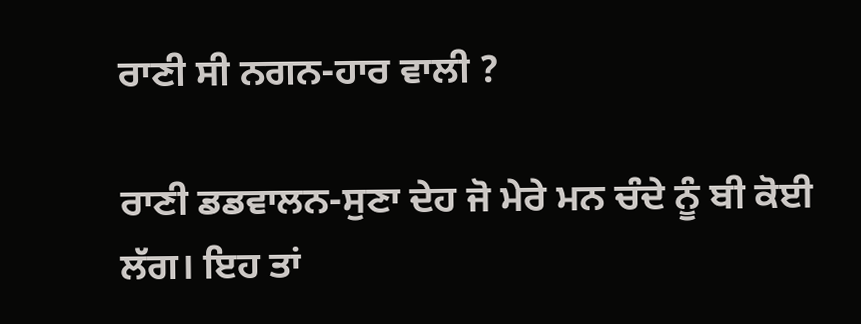ਰਾਣੀ ਸੀ ਨਗਨ-ਹਾਰ ਵਾਲੀ ?

ਰਾਣੀ ਡਡਵਾਲਨ-ਸੁਣਾ ਦੇਹ ਜੋ ਮੇਰੇ ਮਨ ਚੰਦੇ ਨੂੰ ਬੀ ਕੋਈ ਲੱਗ। ਇਹ ਤਾਂ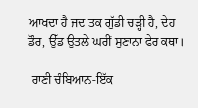ਆਖਦਾ ਹੈ ਜਦ ਤਕ ਗੁੱਡੀ ਚੜ੍ਹੀ ਹੈ, ਦੇਹ ਡੌਰ, ਉੱਡ ਉਤਲੇ ਘਰੀਂ ਸੁਣਾਨਾ ਫੇਰ ਕਥਾ।

 ਰਾਣੀ ਚੰਬਿਆਨ-ਇੱਕ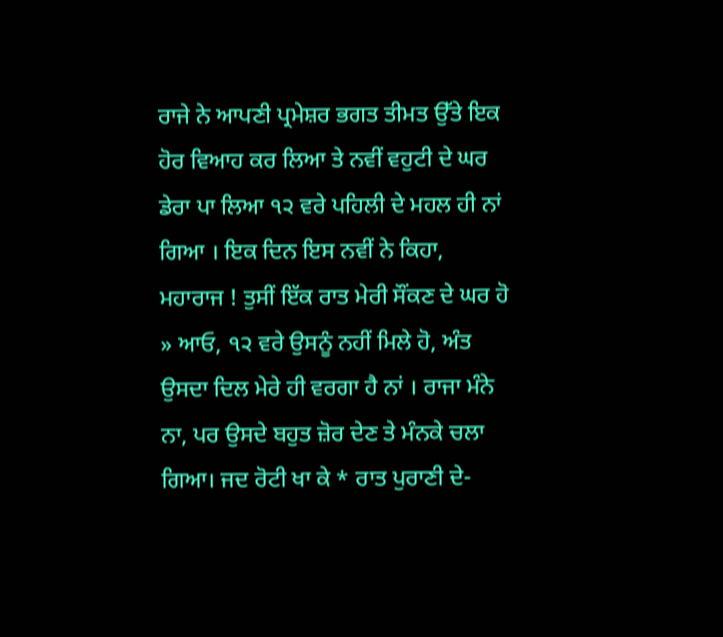ਰਾਜੇ ਨੇ ਆਪਣੀ ਪ੍ਰਮੇਸ਼ਰ ਭਗਤ ਤੀਮਤ ਉੱਤੇ ਇਕ ਹੋਰ ਵਿਆਹ ਕਰ ਲਿਆ ਤੇ ਨਵੀਂ ਵਹੁਟੀ ਦੇ ਘਰ ਡੇਰਾ ਪਾ ਲਿਆ ੧੨ ਵਰੇ ਪਹਿਲੀ ਦੇ ਮਹਲ ਹੀ ਨਾਂ ਗਿਆ । ਇਕ ਦਿਨ ਇਸ ਨਵੀਂ ਨੇ ਕਿਹਾ, ਮਹਾਰਾਜ ! ਤੁਸੀਂ ਇੱਕ ਰਾਤ ਮੇਰੀ ਸੌਂਕਣ ਦੇ ਘਰ ਹੋ » ਆਓ, ੧੨ ਵਰੇ ਉਸਨੂੰ ਨਹੀਂ ਮਿਲੇ ਹੋ, ਅੰਤ ਉਸਦਾ ਦਿਲ ਮੇਰੇ ਹੀ ਵਰਗਾ ਹੈ ਨਾਂ । ਰਾਜਾ ਮੰਨੇ ਨਾ, ਪਰ ਉਸਦੇ ਬਹੁਤ ਜ਼ੋਰ ਦੇਣ ਤੇ ਮੰਨਕੇ ਚਲਾ ਗਿਆ। ਜਦ ਰੋਟੀ ਖਾ ਕੇ * ਰਾਤ ਪੁਰਾਣੀ ਦੇ-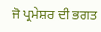ਜੋ ਪ੍ਰਮੇਸ਼ਰ ਦੀ ਭਗਤ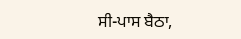ਸੀ-ਪਾਸ ਬੈਠਾ,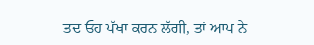ਤਦ ਓਹ ਪੱਖਾ ਕਰਨ ਲੱਗੀ, ਤਾਂ ਆਪ ਨੇ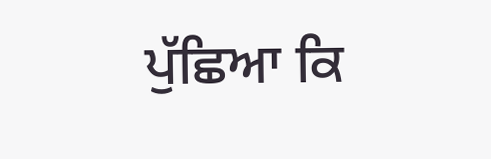ਪੁੱਛਿਆ ਕਿ